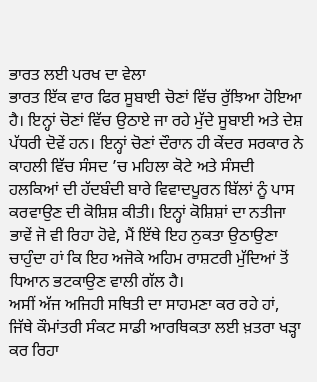ਭਾਰਤ ਲਈ ਪਰਖ ਦਾ ਵੇਲਾ
ਭਾਰਤ ਇੱਕ ਵਾਰ ਫਿਰ ਸੂਬਾਈ ਚੋਣਾਂ ਵਿੱਚ ਰੁੱਝਿਆ ਹੋਇਆ ਹੈ। ਇਨ੍ਹਾਂ ਚੋਣਾਂ ਵਿੱਚ ਉਠਾਏ ਜਾ ਰਹੇ ਮੁੱਦੇ ਸੂਬਾਈ ਅਤੇ ਦੇਸ਼ ਪੱਧਰੀ ਦੋਵੇਂ ਹਨ। ਇਨ੍ਹਾਂ ਚੋਣਾਂ ਦੌਰਾਨ ਹੀ ਕੇਂਦਰ ਸਰਕਾਰ ਨੇ ਕਾਹਲੀ ਵਿੱਚ ਸੰਸਦ ’ਚ ਮਹਿਲਾ ਕੋਟੇ ਅਤੇ ਸੰਸਦੀ ਹਲਕਿਆਂ ਦੀ ਹੱਦਬੰਦੀ ਬਾਰੇ ਵਿਵਾਦਪੂਰਨ ਬਿੱਲਾਂ ਨੂੰ ਪਾਸ ਕਰਵਾਉਣ ਦੀ ਕੋਸ਼ਿਸ਼ ਕੀਤੀ। ਇਨ੍ਹਾਂ ਕੋਸ਼ਿਸ਼ਾਂ ਦਾ ਨਤੀਜਾ ਭਾਵੇਂ ਜੋ ਵੀ ਰਿਹਾ ਹੋਵੇ, ਮੈਂ ਇੱਥੇ ਇਹ ਨੁਕਤਾ ਉਠਾਉਣਾ ਚਾਹੁੰਦਾ ਹਾਂ ਕਿ ਇਹ ਅਜੋਕੇ ਅਹਿਮ ਰਾਸ਼ਟਰੀ ਮੁੱਦਿਆਂ ਤੋਂ ਧਿਆਨ ਭਟਕਾਉਣ ਵਾਲੀ ਗੱਲ ਹੈ।
ਅਸੀਂ ਅੱਜ ਅਜਿਹੀ ਸਥਿਤੀ ਦਾ ਸਾਹਮਣਾ ਕਰ ਰਹੇ ਹਾਂ, ਜਿੱਥੇ ਕੌਮਾਂਤਰੀ ਸੰਕਟ ਸਾਡੀ ਆਰਥਿਕਤਾ ਲਈ ਖ਼ਤਰਾ ਖੜ੍ਹਾ ਕਰ ਰਿਹਾ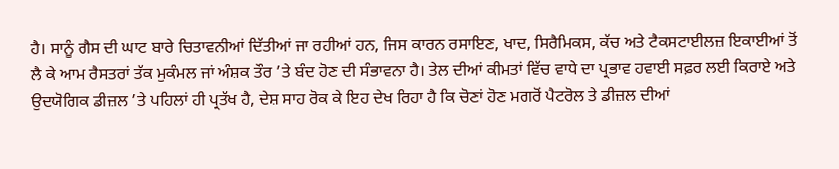ਹੈ। ਸਾਨੂੰ ਗੈਸ ਦੀ ਘਾਟ ਬਾਰੇ ਚਿਤਾਵਨੀਆਂ ਦਿੱਤੀਆਂ ਜਾ ਰਹੀਆਂ ਹਨ, ਜਿਸ ਕਾਰਨ ਰਸਾਇਣ, ਖਾਦ, ਸਿਰੈਮਿਕਸ, ਕੱਚ ਅਤੇ ਟੈਕਸਟਾਈਲਜ਼ ਇਕਾਈਆਂ ਤੋਂ ਲੈ ਕੇ ਆਮ ਰੈਸਤਰਾਂ ਤੱਕ ਮੁਕੰਮਲ ਜਾਂ ਅੰਸ਼ਕ ਤੌਰ ’ਤੇ ਬੰਦ ਹੋਣ ਦੀ ਸੰਭਾਵਨਾ ਹੈ। ਤੇਲ ਦੀਆਂ ਕੀਮਤਾਂ ਵਿੱਚ ਵਾਧੇ ਦਾ ਪ੍ਰਭਾਵ ਹਵਾਈ ਸਫ਼ਰ ਲਈ ਕਿਰਾਏ ਅਤੇ ਉਦਯੋਗਿਕ ਡੀਜ਼ਲ ’ਤੇ ਪਹਿਲਾਂ ਹੀ ਪ੍ਰਤੱਖ ਹੈ, ਦੇਸ਼ ਸਾਹ ਰੋਕ ਕੇ ਇਹ ਦੇਖ ਰਿਹਾ ਹੈ ਕਿ ਚੋਣਾਂ ਹੋਣ ਮਗਰੋਂ ਪੈਟਰੋਲ ਤੇ ਡੀਜ਼ਲ ਦੀਆਂ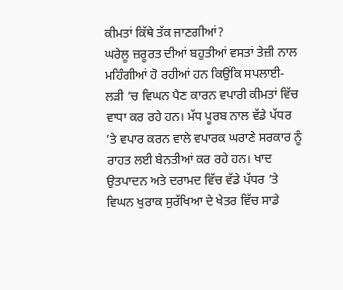ਕੀਮਤਾਂ ਕਿੱਥੇ ਤੱਕ ਜਾਣਗੀਆਂ?
ਘਰੇਲੂ ਜ਼ਰੂਰਤ ਦੀਆਂ ਬਹੁਤੀਆਂ ਵਸਤਾਂ ਤੇਜ਼ੀ ਨਾਲ ਮਹਿੰਗੀਆਂ ਹੋ ਰਹੀਆਂ ਹਨ ਕਿਉਂਕਿ ਸਪਲਾਈ-ਲੜੀ ’ਚ ਵਿਘਨ ਪੈਣ ਕਾਰਨ ਵਪਾਰੀ ਕੀਮਤਾਂ ਵਿੱਚ ਵਾਧਾ ਕਰ ਰਹੇ ਹਨ। ਮੱਧ ਪੂਰਬ ਨਾਲ ਵੱਡੇ ਪੱਧਰ ’ਤੇ ਵਪਾਰ ਕਰਨ ਵਾਲੇ ਵਪਾਰਕ ਘਰਾਣੇ ਸਰਕਾਰ ਨੂੰ ਰਾਹਤ ਲਈ ਬੇਨਤੀਆਂ ਕਰ ਰਹੇ ਹਨ। ਖਾਦ ਉਤਪਾਦਨ ਅਤੇ ਦਰਾਮਦ ਵਿੱਚ ਵੱਡੇ ਪੱਧਰ ’ਤੇ ਵਿਘਨ ਖੁਰਾਕ ਸੁਰੱਖਿਆ ਦੇ ਖੇਤਰ ਵਿੱਚ ਸਾਡੇ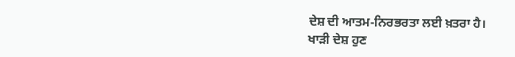ਦੇਸ਼ ਦੀ ਆਤਮ-ਨਿਰਭਰਤਾ ਲਈ ਖ਼ਤਰਾ ਹੈ।
ਖਾੜੀ ਦੇਸ਼ ਹੁਣ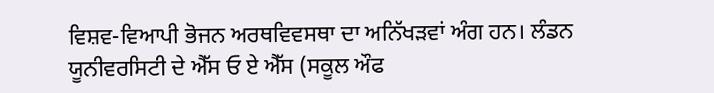ਵਿਸ਼ਵ-ਵਿਆਪੀ ਭੋਜਨ ਅਰਥਵਿਵਸਥਾ ਦਾ ਅਨਿੱਖੜਵਾਂ ਅੰਗ ਹਨ। ਲੰਡਨ ਯੂਨੀਵਰਸਿਟੀ ਦੇ ਐੱਸ ਓ ਏ ਐੱਸ (ਸਕੂਲ ਔਫ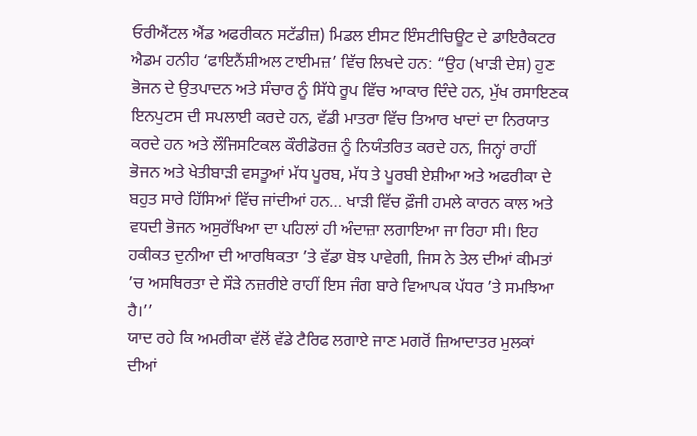ਓਰੀਐਂਟਲ ਐਂਡ ਅਫਰੀਕਨ ਸਟੱਡੀਜ਼) ਮਿਡਲ ਈਸਟ ਇੰਸਟੀਚਿਊਟ ਦੇ ਡਾਇਰੈਕਟਰ ਐਡਮ ਹਨੀਹ ‘ਫਾਇਨੈਂਸ਼ੀਅਲ ਟਾਈਮਜ਼’ ਵਿੱਚ ਲਿਖਦੇ ਹਨ: “ਉਹ (ਖਾੜੀ ਦੇਸ਼) ਹੁਣ ਭੋਜਨ ਦੇ ਉਤਪਾਦਨ ਅਤੇ ਸੰਚਾਰ ਨੂੰ ਸਿੱਧੇ ਰੂਪ ਵਿੱਚ ਆਕਾਰ ਦਿੰਦੇ ਹਨ, ਮੁੱਖ ਰਸਾਇਣਕ ਇਨਪੁਟਸ ਦੀ ਸਪਲਾਈ ਕਰਦੇ ਹਨ, ਵੱਡੀ ਮਾਤਰਾ ਵਿੱਚ ਤਿਆਰ ਖਾਦਾਂ ਦਾ ਨਿਰਯਾਤ ਕਰਦੇ ਹਨ ਅਤੇ ਲੌਜਿਸਟਿਕਲ ਕੌਰੀਡੋਰਜ਼ ਨੂੰ ਨਿਯੰਤਰਿਤ ਕਰਦੇ ਹਨ, ਜਿਨ੍ਹਾਂ ਰਾਹੀਂ ਭੋਜਨ ਅਤੇ ਖੇਤੀਬਾੜੀ ਵਸਤੂਆਂ ਮੱਧ ਪੂਰਬ, ਮੱਧ ਤੇ ਪੂਰਬੀ ਏਸ਼ੀਆ ਅਤੇ ਅਫਰੀਕਾ ਦੇ ਬਹੁਤ ਸਾਰੇ ਹਿੱਸਿਆਂ ਵਿੱਚ ਜਾਂਦੀਆਂ ਹਨ… ਖਾੜੀ ਵਿੱਚ ਫ਼ੌਜੀ ਹਮਲੇ ਕਾਰਨ ਕਾਲ ਅਤੇ ਵਧਦੀ ਭੋਜਨ ਅਸੁਰੱਖਿਆ ਦਾ ਪਹਿਲਾਂ ਹੀ ਅੰਦਾਜ਼ਾ ਲਗਾਇਆ ਜਾ ਰਿਹਾ ਸੀ। ਇਹ ਹਕੀਕਤ ਦੁਨੀਆ ਦੀ ਆਰਥਿਕਤਾ ’ਤੇ ਵੱਡਾ ਬੋਝ ਪਾਵੇਗੀ, ਜਿਸ ਨੇ ਤੇਲ ਦੀਆਂ ਕੀਮਤਾਂ ’ਚ ਅਸਥਿਰਤਾ ਦੇ ਸੌੜੇ ਨਜ਼ਰੀਏ ਰਾਹੀਂ ਇਸ ਜੰਗ ਬਾਰੇ ਵਿਆਪਕ ਪੱਧਰ ’ਤੇ ਸਮਝਿਆ ਹੈ।’’
ਯਾਦ ਰਹੇ ਕਿ ਅਮਰੀਕਾ ਵੱਲੋਂ ਵੱਡੇ ਟੈਰਿਫ ਲਗਾਏ ਜਾਣ ਮਗਰੋਂ ਜ਼ਿਆਦਾਤਰ ਮੁਲਕਾਂ ਦੀਆਂ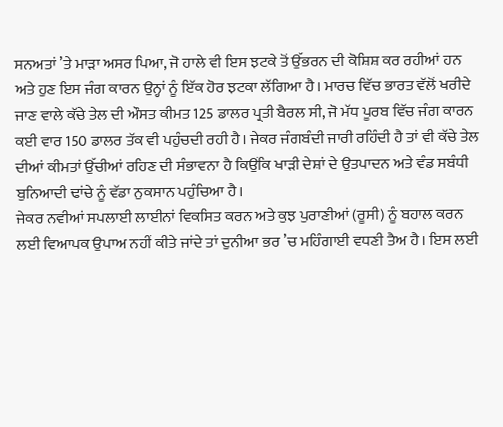ਸਨਅਤਾਂ ’ਤੇ ਮਾੜਾ ਅਸਰ ਪਿਆ, ਜੋ ਹਾਲੇ ਵੀ ਇਸ ਝਟਕੇ ਤੋਂ ਉੱਭਰਨ ਦੀ ਕੋਸ਼ਿਸ਼ ਕਰ ਰਹੀਆਂ ਹਨ ਅਤੇ ਹੁਣ ਇਸ ਜੰਗ ਕਾਰਨ ਉਨ੍ਹਾਂ ਨੂੰ ਇੱਕ ਹੋਰ ਝਟਕਾ ਲੱਗਿਆ ਹੈ। ਮਾਰਚ ਵਿੱਚ ਭਾਰਤ ਵੱਲੋਂ ਖਰੀਦੇ ਜਾਣ ਵਾਲੇ ਕੱਚੇ ਤੇਲ ਦੀ ਔਸਤ ਕੀਮਤ 125 ਡਾਲਰ ਪ੍ਰਤੀ ਬੈਰਲ ਸੀ, ਜੋ ਮੱਧ ਪੂਰਬ ਵਿੱਚ ਜੰਗ ਕਾਰਨ ਕਈ ਵਾਰ 150 ਡਾਲਰ ਤੱਕ ਵੀ ਪਹੁੰਚਦੀ ਰਹੀ ਹੈ। ਜੇਕਰ ਜੰਗਬੰਦੀ ਜਾਰੀ ਰਹਿੰਦੀ ਹੈ ਤਾਂ ਵੀ ਕੱਚੇ ਤੇਲ ਦੀਆਂ ਕੀਮਤਾਂ ਉੱਚੀਆਂ ਰਹਿਣ ਦੀ ਸੰਭਾਵਨਾ ਹੈ ਕਿਉਂਕਿ ਖਾੜੀ ਦੇਸ਼ਾਂ ਦੇ ਉਤਪਾਦਨ ਅਤੇ ਵੰਡ ਸਬੰਧੀ ਬੁਨਿਆਦੀ ਢਾਂਚੇ ਨੂੰ ਵੱਡਾ ਨੁਕਸਾਨ ਪਹੁੰਚਿਆ ਹੈ।
ਜੇਕਰ ਨਵੀਆਂ ਸਪਲਾਈ ਲਾਈਨਾਂ ਵਿਕਸਿਤ ਕਰਨ ਅਤੇ ਕੁਝ ਪੁਰਾਣੀਆਂ (ਰੂਸੀ) ਨੂੰ ਬਹਾਲ ਕਰਨ ਲਈ ਵਿਆਪਕ ਉਪਾਅ ਨਹੀਂ ਕੀਤੇ ਜਾਂਦੇ ਤਾਂ ਦੁਨੀਆ ਭਰ ’ਚ ਮਹਿੰਗਾਈ ਵਧਣੀ ਤੈਅ ਹੈ। ਇਸ ਲਈ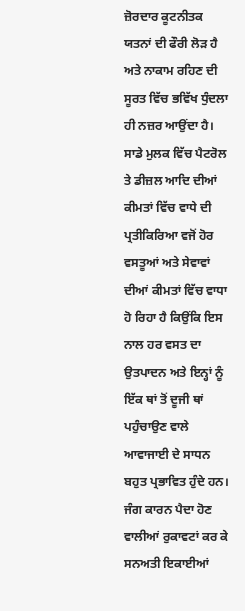ਜ਼ੋਰਦਾਰ ਕੂਟਨੀਤਕ ਯਤਨਾਂ ਦੀ ਫੌਰੀ ਲੋੜ ਹੈ ਅਤੇ ਨਾਕਾਮ ਰਹਿਣ ਦੀ ਸੂਰਤ ਵਿੱਚ ਭਵਿੱਖ ਧੁੰਦਲਾ ਹੀ ਨਜ਼ਰ ਆਉਂਦਾ ਹੈ। ਸਾਡੇ ਮੁਲਕ ਵਿੱਚ ਪੈਟਰੋਲ ਤੇ ਡੀਜ਼ਲ ਆਦਿ ਦੀਆਂ ਕੀਮਤਾਂ ਵਿੱਚ ਵਾਧੇ ਦੀ ਪ੍ਰਤੀਕਿਰਿਆ ਵਜੋਂ ਹੋਰ ਵਸਤੂਆਂ ਅਤੇ ਸੇਵਾਵਾਂ ਦੀਆਂ ਕੀਮਤਾਂ ਵਿੱਚ ਵਾਧਾ ਹੋ ਰਿਹਾ ਹੈ ਕਿਉਂਕਿ ਇਸ ਨਾਲ ਹਰ ਵਸਤ ਦਾ ਉਤਪਾਦਨ ਅਤੇ ਇਨ੍ਹਾਂ ਨੂੰ ਇੱਕ ਥਾਂ ਤੋਂ ਦੂਜੀ ਥਾਂ ਪਹੁੰਚਾਉਣ ਵਾਲੇ ਆਵਾਜਾਈ ਦੇ ਸਾਧਨ ਬਹੁਤ ਪ੍ਰਭਾਵਿਤ ਹੁੰਦੇ ਹਨ। ਜੰਗ ਕਾਰਨ ਪੈਦਾ ਹੋਣ ਵਾਲੀਆਂ ਰੁਕਾਵਟਾਂ ਕਰ ਕੇ ਸਨਅਤੀ ਇਕਾਈਆਂ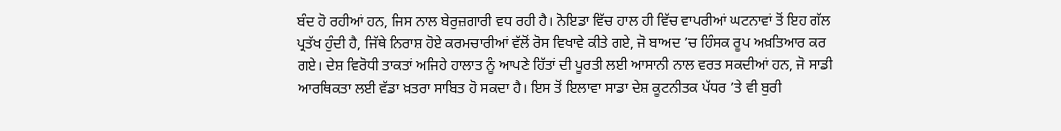ਬੰਦ ਹੋ ਰਹੀਆਂ ਹਨ, ਜਿਸ ਨਾਲ ਬੇਰੁਜ਼ਗਾਰੀ ਵਧ ਰਹੀ ਹੈ। ਨੋਇਡਾ ਵਿੱਚ ਹਾਲ ਹੀ ਵਿੱਚ ਵਾਪਰੀਆਂ ਘਟਨਾਵਾਂ ਤੋਂ ਇਹ ਗੱਲ ਪ੍ਰਤੱਖ ਹੁੰਦੀ ਹੈ, ਜਿੱਥੇ ਨਿਰਾਸ਼ ਹੋਏ ਕਰਮਚਾਰੀਆਂ ਵੱਲੋਂ ਰੋਸ ਵਿਖਾਵੇ ਕੀਤੇ ਗਏ, ਜੋ ਬਾਅਦ ’ਚ ਹਿੰਸਕ ਰੂਪ ਅਖ਼ਤਿਆਰ ਕਰ ਗਏ। ਦੇਸ਼ ਵਿਰੋਧੀ ਤਾਕਤਾਂ ਅਜਿਹੇ ਹਾਲਾਤ ਨੂੰ ਆਪਣੇ ਹਿੱਤਾਂ ਦੀ ਪੂਰਤੀ ਲਈ ਆਸਾਨੀ ਨਾਲ ਵਰਤ ਸਕਦੀਆਂ ਹਨ, ਜੋ ਸਾਡੀ ਆਰਥਿਕਤਾ ਲਈ ਵੱਡਾ ਖ਼ਤਰਾ ਸਾਬਿਤ ਹੋ ਸਕਦਾ ਹੈ। ਇਸ ਤੋਂ ਇਲਾਵਾ ਸਾਡਾ ਦੇਸ਼ ਕੂਟਨੀਤਕ ਪੱਧਰ ’ਤੇ ਵੀ ਬੁਰੀ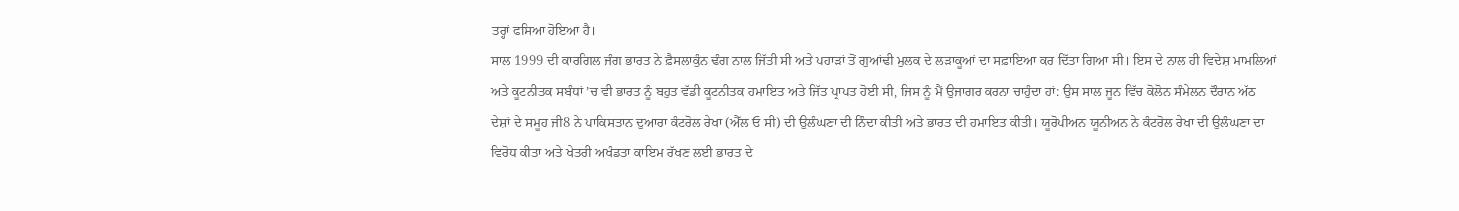ਤਰ੍ਹਾਂ ਫਸਿਆ ਹੋਇਆ ਹੈ।
ਸਾਲ 1999 ਦੀ ਕਾਰਗਿਲ ਜੰਗ ਭਾਰਤ ਨੇ ਫ਼ੈਸਲਾਕੁੰਨ ਢੰਗ ਨਾਲ ਜਿੱਤੀ ਸੀ ਅਤੇ ਪਹਾੜਾਂ ਤੋਂ ਗੁਆਂਢੀ ਮੁਲਕ ਦੇ ਲੜਾਕੂਆਂ ਦਾ ਸਫ਼ਾਇਆ ਕਰ ਦਿੱਤਾ ਗਿਆ ਸੀ। ਇਸ ਦੇ ਨਾਲ ਹੀ ਵਿਦੇਸ਼ ਮਾਮਲਿਆਂ ਅਤੇ ਕੂਟਨੀਤਕ ਸਬੰਧਾਂ ’ਚ ਵੀ ਭਾਰਤ ਨੂੰ ਬਹੁਤ ਵੱਡੀ ਕੂਟਨੀਤਕ ਹਮਾਇਤ ਅਤੇ ਜਿੱਤ ਪ੍ਰਾਪਤ ਹੋਈ ਸੀ, ਜਿਸ ਨੂੰ ਮੈਂ ਉਜਾਗਰ ਕਰਨਾ ਚਾਹੁੰਦਾ ਹਾਂ: ਉਸ ਸਾਲ ਜੂਨ ਵਿੱਚ ਕੋਲੋਨ ਸੰਮੇਲਨ ਦੌਰਾਨ ਅੱਠ ਦੇਸ਼ਾਂ ਦੇ ਸਮੂਹ ਜੀ8 ਨੇ ਪਾਕਿਸਤਾਨ ਦੁਆਰਾ ਕੰਟਰੋਲ ਰੇਖਾ (ਐੱਲ ਓ ਸੀ) ਦੀ ਉਲੰਘਣਾ ਦੀ ਨਿੰਦਾ ਕੀਤੀ ਅਤੇ ਭਾਰਤ ਦੀ ਹਮਾਇਤ ਕੀਤੀ। ਯੂਰੋਪੀਅਨ ਯੂਨੀਅਨ ਨੇ ਕੰਟਰੋਲ ਰੇਖਾ ਦੀ ਉਲੰਘਣਾ ਦਾ ਵਿਰੋਧ ਕੀਤਾ ਅਤੇ ਖੇਤਰੀ ਅਖੰਡਤਾ ਕਾਇਮ ਰੱਖਣ ਲਈ ਭਾਰਤ ਦੇ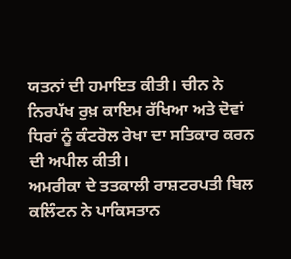ਯਤਨਾਂ ਦੀ ਹਮਾਇਤ ਕੀਤੀ। ਚੀਨ ਨੇ ਨਿਰਪੱਖ ਰੁਖ਼ ਕਾਇਮ ਰੱਖਿਆ ਅਤੇ ਦੋਵਾਂ ਧਿਰਾਂ ਨੂੰ ਕੰਟਰੋਲ ਰੇਖਾ ਦਾ ਸਤਿਕਾਰ ਕਰਨ ਦੀ ਅਪੀਲ ਕੀਤੀ।
ਅਮਰੀਕਾ ਦੇ ਤਤਕਾਲੀ ਰਾਸ਼ਟਰਪਤੀ ਬਿਲ ਕਲਿੰਟਨ ਨੇ ਪਾਕਿਸਤਾਨ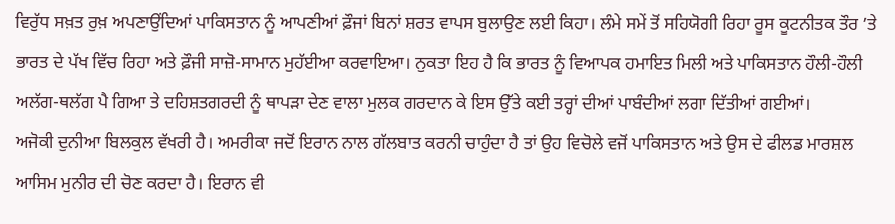ਵਿਰੁੱਧ ਸਖ਼ਤ ਰੁਖ਼ ਅਪਣਾਉਂਦਿਆਂ ਪਾਕਿਸਤਾਨ ਨੂੰ ਆਪਣੀਆਂ ਫ਼ੌਜਾਂ ਬਿਨਾਂ ਸ਼ਰਤ ਵਾਪਸ ਬੁਲਾਉਣ ਲਈ ਕਿਹਾ। ਲੰਮੇ ਸਮੇਂ ਤੋਂ ਸਹਿਯੋਗੀ ਰਿਹਾ ਰੂਸ ਕੂਟਨੀਤਕ ਤੌਰ ’ਤੇ ਭਾਰਤ ਦੇ ਪੱਖ ਵਿੱਚ ਰਿਹਾ ਅਤੇ ਫ਼ੌਜੀ ਸਾਜ਼ੋ-ਸਾਮਾਨ ਮੁਹੱਈਆ ਕਰਵਾਇਆ। ਨੁਕਤਾ ਇਹ ਹੈ ਕਿ ਭਾਰਤ ਨੂੰ ਵਿਆਪਕ ਹਮਾਇਤ ਮਿਲੀ ਅਤੇ ਪਾਕਿਸਤਾਨ ਹੌਲੀ-ਹੌਲੀ ਅਲੱਗ-ਥਲੱਗ ਪੈ ਗਿਆ ਤੇ ਦਹਿਸ਼ਤਗਰਦੀ ਨੂੰ ਥਾਪੜਾ ਦੇਣ ਵਾਲਾ ਮੁਲਕ ਗਰਦਾਨ ਕੇ ਇਸ ਉੱਤੇ ਕਈ ਤਰ੍ਹਾਂ ਦੀਆਂ ਪਾਬੰਦੀਆਂ ਲਗਾ ਦਿੱਤੀਆਂ ਗਈਆਂ।
ਅਜੋਕੀ ਦੁਨੀਆ ਬਿਲਕੁਲ ਵੱਖਰੀ ਹੈ। ਅਮਰੀਕਾ ਜਦੋਂ ਇਰਾਨ ਨਾਲ ਗੱਲਬਾਤ ਕਰਨੀ ਚਾਹੁੰਦਾ ਹੈ ਤਾਂ ਉਹ ਵਿਚੋਲੇ ਵਜੋਂ ਪਾਕਿਸਤਾਨ ਅਤੇ ਉਸ ਦੇ ਫੀਲਡ ਮਾਰਸ਼ਲ ਆਸਿਮ ਮੁਨੀਰ ਦੀ ਚੋਣ ਕਰਦਾ ਹੈ। ਇਰਾਨ ਵੀ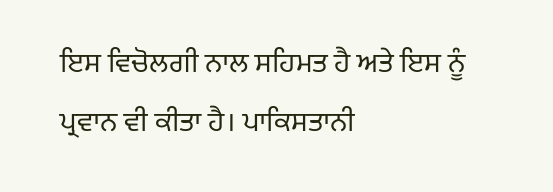ਇਸ ਵਿਚੋਲਗੀ ਨਾਲ ਸਹਿਮਤ ਹੈ ਅਤੇ ਇਸ ਨੂੰ ਪ੍ਰਵਾਨ ਵੀ ਕੀਤਾ ਹੈ। ਪਾਕਿਸਤਾਨੀ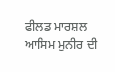ਫੀਲਡ ਮਾਰਸ਼ਲ ਆਸਿਮ ਮੁਨੀਰ ਦੀ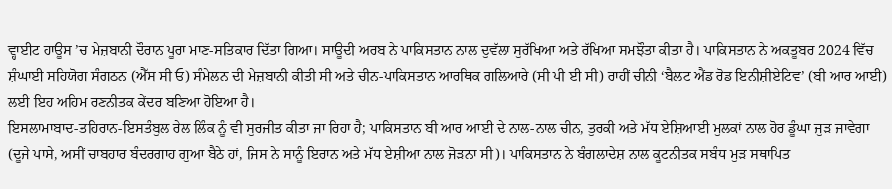ਵ੍ਹਾਈਟ ਹਾਊਸ ’ਚ ਮੇਜ਼ਬਾਨੀ ਦੌਰਾਨ ਪੂਰਾ ਮਾਣ-ਸਤਿਕਾਰ ਦਿੱਤਾ ਗਿਆ। ਸਾਊਦੀ ਅਰਬ ਨੇ ਪਾਕਿਸਤਾਨ ਨਾਲ ਦੁਵੱਲਾ ਸੁਰੱਖਿਆ ਅਤੇ ਰੱਖਿਆ ਸਮਝੌਤਾ ਕੀਤਾ ਹੈ। ਪਾਕਿਸਤਾਨ ਨੇ ਅਕਤੂਬਰ 2024 ਵਿੱਚ ਸ਼ੰਘਾਈ ਸਹਿਯੋਗ ਸੰਗਠਨ (ਐੱਸ ਸੀ ਓ) ਸੰਮੇਲਨ ਦੀ ਮੇਜ਼ਬਾਨੀ ਕੀਤੀ ਸੀ ਅਤੇ ਚੀਨ-ਪਾਕਿਸਤਾਨ ਆਰਥਿਕ ਗਲਿਆਰੇ (ਸੀ ਪੀ ਈ ਸੀ) ਰਾਹੀਂ ਚੀਨੀ ‘ਬੈਲਟ ਐਂਡ ਰੋਡ ਇਨੀਸ਼ੀਏਟਿਵ’ (ਬੀ ਆਰ ਆਈ) ਲਈ ਇਹ ਅਹਿਮ ਰਣਨੀਤਕ ਕੇਂਦਰ ਬਣਿਆ ਹੋਇਆ ਹੈ।
ਇਸਲਾਮਾਬਾਦ-ਤਹਿਰਾਨ-ਇਸਤੰਬੁਲ ਰੇਲ ਲਿੰਕ ਨੂੰ ਵੀ ਸੁਰਜੀਤ ਕੀਤਾ ਜਾ ਰਿਹਾ ਹੈ; ਪਾਕਿਸਤਾਨ ਬੀ ਆਰ ਆਈ ਦੇ ਨਾਲ-ਨਾਲ ਚੀਨ, ਤੁਰਕੀ ਅਤੇ ਮੱਧ ਏਸ਼ਿਆਈ ਮੁਲਕਾਂ ਨਾਲ ਹੋਰ ਡੂੰਘਾ ਜੁੜ ਜਾਵੇਗਾ (ਦੂਜੇ ਪਾਸੇ, ਅਸੀਂ ਚਾਬਹਾਰ ਬੰਦਰਗਾਹ ਗੁਆ ਬੈਠੇ ਹਾਂ, ਜਿਸ ਨੇ ਸਾਨੂੰ ਇਰਾਨ ਅਤੇ ਮੱਧ ਏਸ਼ੀਆ ਨਾਲ ਜੋੜਨਾ ਸੀ)। ਪਾਕਿਸਤਾਨ ਨੇ ਬੰਗਲਾਦੇਸ਼ ਨਾਲ ਕੂਟਨੀਤਕ ਸਬੰਧ ਮੁੜ ਸਥਾਪਿਤ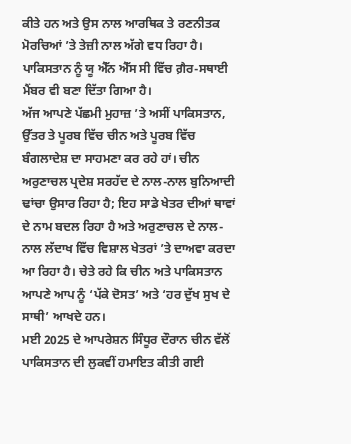ਕੀਤੇ ਹਨ ਅਤੇ ਉਸ ਨਾਲ ਆਰਥਿਕ ਤੇ ਰਣਨੀਤਕ ਮੋਰਚਿਆਂ ’ਤੇ ਤੇਜ਼ੀ ਨਾਲ ਅੱਗੇ ਵਧ ਰਿਹਾ ਹੈ। ਪਾਕਿਸਤਾਨ ਨੂੰ ਯੂ ਐੱਨ ਐੱਸ ਸੀ ਵਿੱਚ ਗ਼ੈਰ-ਸਥਾਈ ਮੈਂਬਰ ਵੀ ਬਣਾ ਦਿੱਤਾ ਗਿਆ ਹੈ।
ਅੱਜ ਆਪਣੇ ਪੱਛਮੀ ਮੁਹਾਜ਼ ’ਤੇ ਅਸੀਂ ਪਾਕਿਸਤਾਨ, ਉੱਤਰ ਤੇ ਪੂਰਬ ਵਿੱਚ ਚੀਨ ਅਤੇ ਪੂਰਬ ਵਿੱਚ ਬੰਗਲਾਦੇਸ਼ ਦਾ ਸਾਹਮਣਾ ਕਰ ਰਹੇ ਹਾਂ। ਚੀਨ ਅਰੁਣਾਚਲ ਪ੍ਰਦੇਸ਼ ਸਰਹੱਦ ਦੇ ਨਾਲ-ਨਾਲ ਬੁਨਿਆਦੀ ਢਾਂਚਾ ਉਸਾਰ ਰਿਹਾ ਹੈ; ਇਹ ਸਾਡੇ ਖੇਤਰ ਦੀਆਂ ਥਾਵਾਂ ਦੇ ਨਾਮ ਬਦਲ ਰਿਹਾ ਹੈ ਅਤੇ ਅਰੁਣਾਚਲ ਦੇ ਨਾਲ-ਨਾਲ ਲੱਦਾਖ ਵਿੱਚ ਵਿਸ਼ਾਲ ਖੇਤਰਾਂ ’ਤੇ ਦਾਅਵਾ ਕਰਦਾ ਆ ਰਿਹਾ ਹੈ। ਚੇਤੇ ਰਹੇ ਕਿ ਚੀਨ ਅਤੇ ਪਾਕਿਸਤਾਨ ਆਪਣੇ ਆਪ ਨੂੰ ‘ਪੱਕੇ ਦੋਸਤ’ ਅਤੇ ‘ਹਰ ਦੁੱਖ ਸੁਖ ਦੇ ਸਾਥੀ’ ਆਖਦੇ ਹਨ।
ਮਈ 2025 ਦੇ ਆਪਰੇਸ਼ਨ ਸਿੰਧੂਰ ਦੌਰਾਨ ਚੀਨ ਵੱਲੋਂ ਪਾਕਿਸਤਾਨ ਦੀ ਲੁਕਵੀਂ ਹਮਾਇਤ ਕੀਤੀ ਗਈ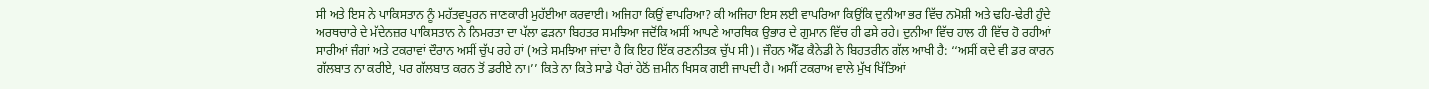ਸੀ ਅਤੇ ਇਸ ਨੇ ਪਾਕਿਸਤਾਨ ਨੂੰ ਮਹੱਤਵਪੂਰਨ ਜਾਣਕਾਰੀ ਮੁਹੱਈਆ ਕਰਵਾਈ। ਅਜਿਹਾ ਕਿਉਂ ਵਾਪਰਿਆ? ਕੀ ਅਜਿਹਾ ਇਸ ਲਈ ਵਾਪਰਿਆ ਕਿਉਂਕਿ ਦੁਨੀਆ ਭਰ ਵਿੱਚ ਨਮੋਸ਼ੀ ਅਤੇ ਢਹਿ-ਢੇਰੀ ਹੁੰਦੇ ਅਰਥਚਾਰੇ ਦੇ ਮੱਦੇਨਜ਼ਰ ਪਾਕਿਸਤਾਨ ਨੇ ਨਿਮਰਤਾ ਦਾ ਪੱਲਾ ਫੜਨਾ ਬਿਹਤਰ ਸਮਝਿਆ ਜਦੋਂਕਿ ਅਸੀਂ ਆਪਣੇ ਆਰਥਿਕ ਉਭਾਰ ਦੇ ਗੁਮਾਨ ਵਿੱਚ ਹੀ ਫਸੇ ਰਹੇ। ਦੁਨੀਆ ਵਿੱਚ ਹਾਲ ਹੀ ਵਿੱਚ ਹੋ ਰਹੀਆਂ ਸਾਰੀਆਂ ਜੰਗਾਂ ਅਤੇ ਟਕਰਾਵਾਂ ਦੌਰਾਨ ਅਸੀਂ ਚੁੱਪ ਰਹੇ ਹਾਂ (ਅਤੇ ਸਮਝਿਆ ਜਾਂਦਾ ਹੈ ਕਿ ਇਹ ਇੱਕ ਰਣਨੀਤਕ ਚੁੱਪ ਸੀ)। ਜੌਹਨ ਐੱਫ ਕੈਨੇਡੀ ਨੇ ਬਿਹਤਰੀਨ ਗੱਲ ਆਖੀ ਹੈ: ‘‘ਅਸੀਂ ਕਦੇ ਵੀ ਡਰ ਕਾਰਨ ਗੱਲਬਾਤ ਨਾ ਕਰੀਏ, ਪਰ ਗੱਲਬਾਤ ਕਰਨ ਤੋਂ ਡਰੀਏ ਨਾ।’’ ਕਿਤੇ ਨਾ ਕਿਤੇ ਸਾਡੇ ਪੈਰਾਂ ਹੇਠੋਂ ਜ਼ਮੀਨ ਖਿਸਕ ਗਈ ਜਾਪਦੀ ਹੈ। ਅਸੀਂ ਟਕਰਾਅ ਵਾਲੇ ਮੁੱਖ ਖਿੱਤਿਆਂ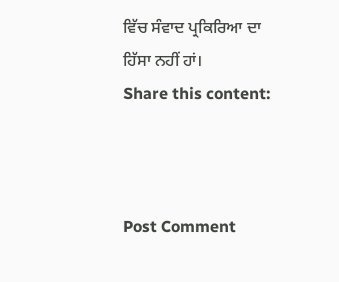ਵਿੱਚ ਸੰਵਾਦ ਪ੍ਰਕਿਰਿਆ ਦਾ ਹਿੱਸਾ ਨਹੀਂ ਹਾਂ।
Share this content:



Post Comment